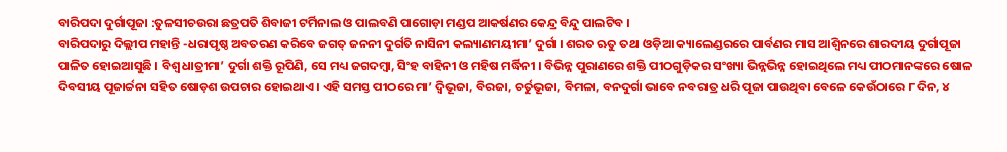ବାରିପଦା ଦୁର୍ଗାପୂଜା :ତୁଳସୀଚଉରା ଛତ୍ରପତି ଶିବାଜୀ ଟର୍ମିନାଲ ଓ ପାଲବଣି ପାଗୋଡ଼ା ମଣ୍ଡପ ଆକର୍ଷଣର କେନ୍ଦ୍ର ବିନ୍ଦୁ ପାଲଟିବ ।
ବାରିପଦାରୁ ଦିଲ୍ଲୀପ ମହାନ୍ତି -ଧରାପୃଷ୍ଠ ଅବତରଣ କରିବେ ଜଗତ୍ ଜନନୀ ଦୁର୍ଗତି ନାସିନୀ କଲ୍ୟାଣମୟୀମା’ ଦୁର୍ଗା । ଶରତ ଋତୁ ତଥା ଓଡ଼ିଆ କ୍ୟାଲେଣ୍ଡରରେ ପାର୍ବଣର ମାସ ଆଶ୍ୱିନରେ ଶାରଦୀୟ ଦୁର୍ଗାପୂଜା ପାଳିତ ହୋଇଆସୁଛି । ବିଶ୍ୱ ଧାତ୍ରୀମା’ ଦୁର୍ଗା ଶକ୍ତି ରୂପିଣି, ସେ ମଧ୍ୟ ଜଗଦମ୍ବା, ସିଂହ ବାହିନୀ ଓ ମହିଷ ମର୍ଦ୍ଧିନୀ । ବିଭିନ୍ନ ପୁରାଣରେ ଶକ୍ତି ପୀଠଗୁଡ଼ିକର ସଂଖ୍ୟା ଭିନ୍ନଭିନ୍ନ ହୋଇଥିଲେ ମଧ୍ୟ ପୀଠମାନଙ୍କରେ ଷୋଳ ଦିବସୀୟ ପୂଜାର୍ଚ୍ଚନା ସହିତ ଷୋଡ଼ଶ ଉପଚାର ହୋଇଥାଏ । ଏହି ସମସ୍ତ ପୀଠରେ ମା’ ଦ୍ୱିଭୂଜା, ବିରଜା, ଚର୍ତୁଭୂଜା, ବିମଳା, ବନଦୁର୍ଗା ଭାବେ ନବରାତ୍ର ଧରି ପୂଜା ପାଉଥିବା ବେଳେ କେଉଁଠାରେ ୮ ଦିନ, ୪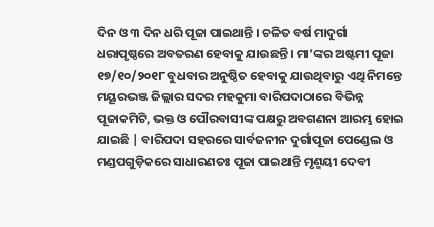ଦିନ ଓ ୩ ଦିନ ଧରି ପୂଜା ପାଇଥାନ୍ତି । ଚଳିତ ବର୍ଷ ମାଦୁର୍ଗା ଧରାପୃଷ୍ଠରେ ଅବତରଣ ହେବାକୁ ଯାଉଛନ୍ତି । ମା’ଙ୍କର ଅଷ୍ଟମୀ ପୂଜା ୧୭/୧୦/୨୦୧୮ ବୁଧବାର ଅନୁଷ୍ଠିତ ହେବାକୁ ଯାଉଥିବାରୁ ଏଥି ନିମନ୍ତେ ମୟୂରଭଞ୍ଜ ଜିଲ୍ଲାର ସଦର ମହକୁମା ବାରିପଦାଠାରେ ବିଭିନ୍ନ ପୂଜାକମିଟି, ଭକ୍ତ ଓ ପୌରବାସୀଙ୍କ ପକ୍ଷରୁ ଅବଗଣନା ଆରମ୍ଭ ହୋଇ ଯାଇଛି | ବାରିପଦା ସହରରେ ସାର୍ବଜନୀନ ଦୁର୍ଗାପୂଜା ପେଣ୍ଡେଲ ଓ ମଣ୍ଡପଗୁଡ଼ିକରେ ସାଧାରଣତଃ ପୂଜା ପାଇଥାନ୍ତି ମୃଣ୍ମୟୀ ଦେବୀ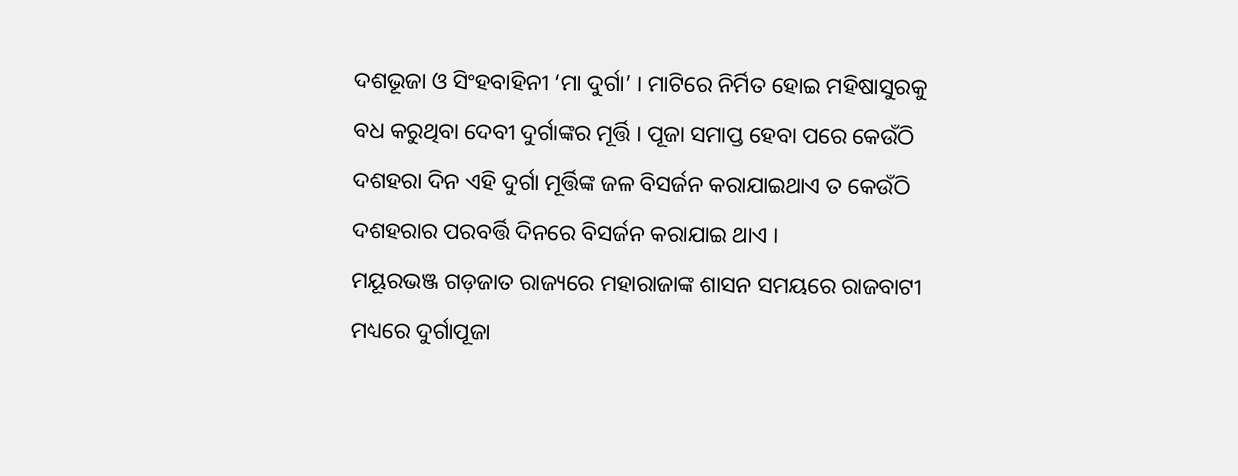ଦଶଭୂଜା ଓ ସିଂହବାହିନୀ ‘ମା ଦୁର୍ଗା’ । ମାଟିରେ ନିର୍ମିତ ହୋଇ ମହିଷାସୁରକୁ ବଧ କରୁଥିବା ଦେବୀ ଦୁର୍ଗାଙ୍କର ମୂର୍ତ୍ତି । ପୂଜା ସମାପ୍ତ ହେବା ପରେ କେଉଁଠି ଦଶହରା ଦିନ ଏହି ଦୁର୍ଗା ମୂର୍ତ୍ତିଙ୍କ ଜଳ ବିସର୍ଜନ କରାଯାଇଥାଏ ତ କେଉଁଠି ଦଶହରାର ପରବର୍ତ୍ତି ଦିନରେ ବିସର୍ଜନ କରାଯାଇ ଥାଏ ।
ମୟୂରଭଞ୍ଜ ଗଡ଼ଜାତ ରାଜ୍ୟରେ ମହାରାଜାଙ୍କ ଶାସନ ସମୟରେ ରାଜବାଟୀ ମଧ୍ୟରେ ଦୁର୍ଗାପୂଜା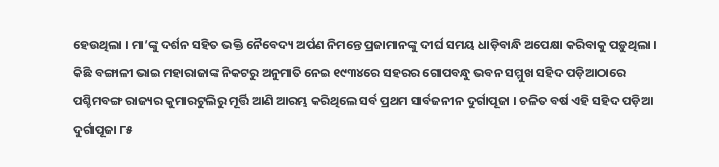ହେଉଥିଲା । ମା’ଙ୍କୁ ଦର୍ଶନ ସହିତ ଭକ୍ତି ନୈବେଦ୍ୟ ଅର୍ପଣ ନିମନ୍ତେ ପ୍ରଜାମାନଙ୍କୁ ଦୀର୍ଘ ସମୟ ଧାଡ଼ିବାନ୍ଧି ଅପେକ୍ଷା କରିବାକୁ ପଡ଼ୁଥିଲା । କିଛି ବଙ୍ଗାଳୀ ଭାଇ ମହାରାଜାଙ୍କ ନିକଟରୁ ଅନୁମାତି ନେଇ ୧୯୩୪ରେ ସହରର ଗୋପବନ୍ଧୁ ଭବନ ସମ୍ମୁଖ ସହିଦ ପଡ଼ିଆଠାରେ ପଶ୍ଚିମବଙ୍ଗ ରାଜ୍ୟର କୁମାରଟୁଲିରୁ ମୂର୍ତ୍ତି ଆଣି ଆରମ୍ଭ କରିଥିଲେ ସର୍ବ ପ୍ରଥମ ସାର୍ବଜନୀନ ଦୁର୍ଗାପୂଜା । ଚଳିତ ବର୍ଷ ଏହି ସହିଦ ପଡ଼ିଆ ଦୁର୍ଗାପୂଜା ୮୫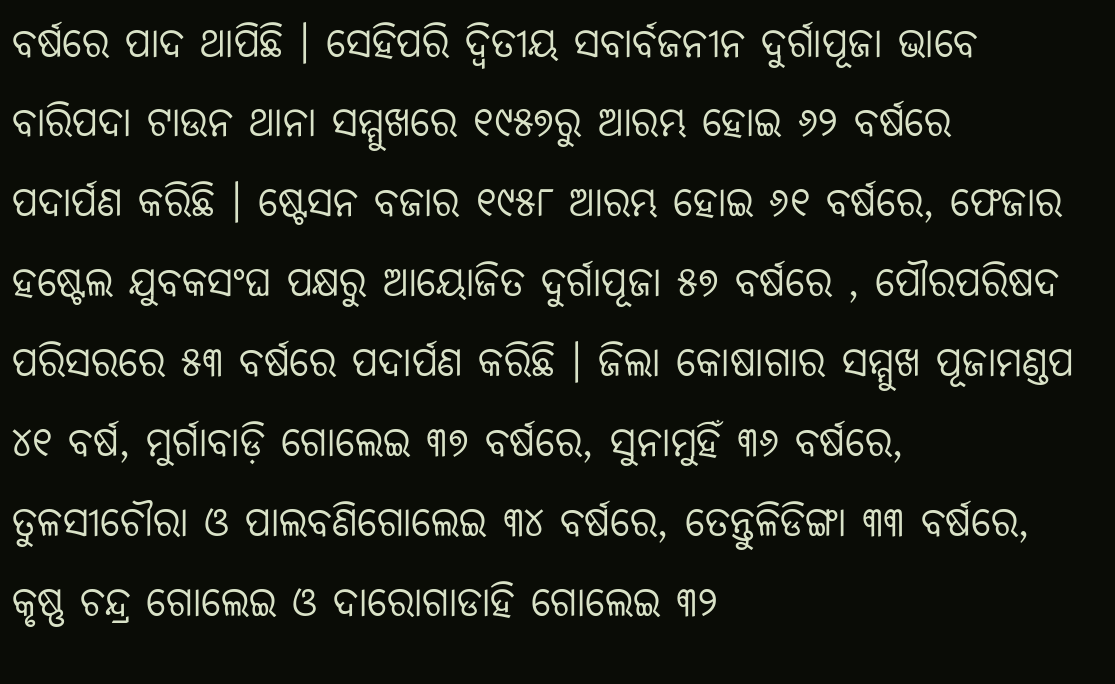ବର୍ଷରେ ପାଦ ଥାପିଛି । ସେହିପରି ଦ୍ୱିତୀୟ ସବାର୍ବଜନୀନ ଦୁର୍ଗାପୂଜା ଭାବେ ବାରିପଦା ଟାଉନ ଥାନା ସମ୍ମୁଖରେ ୧୯୫୭ରୁ ଆରମ୍ଭ ହୋଇ ୬୨ ବର୍ଷରେ ପଦାର୍ପଣ କରିଛି । ଷ୍ଟେସନ ବଜାର ୧୯୫୮ ଆରମ୍ଭ ହୋଇ ୬୧ ବର୍ଷରେ, ଫେଜାର ହଷ୍ଟେଲ ଯୁବକସଂଘ ପକ୍ଷରୁ ଆୟୋଜିତ ଦୁର୍ଗାପୂଜା ୫୭ ବର୍ଷରେ , ପୌରପରିଷଦ ପରିସରରେ ୫୩ ବର୍ଷରେ ପଦାର୍ପଣ କରିଛି । ଜିଲା କୋଷାଗାର ସମ୍ମୁଖ ପୂଜାମଣ୍ଡପ ୪୧ ବର୍ଷ, ମୁର୍ଗାବାଡ଼ି ଗୋଲେଇ ୩୭ ବର୍ଷରେ, ସୁନାମୁହିଁ ୩୬ ବର୍ଷରେ, ତୁଳସୀଚୌରା ଓ ପାଲବଣିଗୋଲେଇ ୩୪ ବର୍ଷରେ, ତେନ୍ତୁଳିଡିଙ୍ଗା ୩୩ ବର୍ଷରେ, କୃଷ୍ଣ ଚନ୍ଦ୍ର ଗୋଲେଇ ଓ ଦାରୋଗାଡାହି ଗୋଲେଇ ୩୨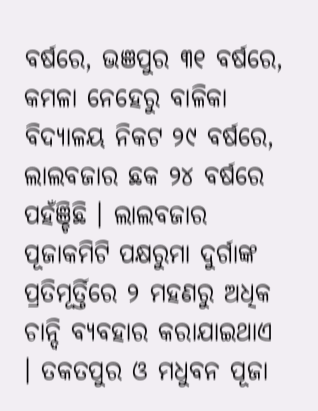ବର୍ଷରେ, ଭଞପୁର ୩୧ ବର୍ଷରେ, କମଳା ନେହେରୁ ବାଳିକା ବିଦ୍ୟାଳୟ ନିକଟ ୨୯ ବର୍ଷରେ, ଲାଲବଜାର ଛକ ୨୪ ବର୍ଷରେ ପହଁଞ୍ଚିଛି । ଲାଲବଜାର ପୂଜାକମିଟି ପକ୍ଷରୁମା ଦୁର୍ଗାଙ୍କ ପ୍ରତିମୂର୍ତ୍ତିରେ ୨ ମହଣରୁ ଅଧିକ ଚାନ୍ଦି ବ୍ୟବହାର କରାଯାଇଥାଏ । ତକତପୁର ଓ ମଧୁବନ ପୂଜା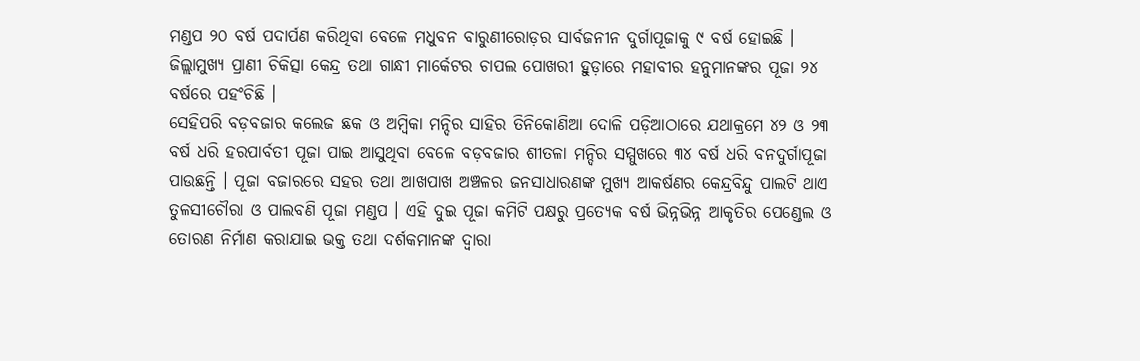ମଣ୍ଡପ ୨୦ ବର୍ଷ ପଦାର୍ପଣ କରିଥିବା ବେଳେ ମଧୁବନ ବାରୁଣୀରୋଡ଼ର ସାର୍ବଜନୀନ ଦୁର୍ଗାପୂଜାକୁ ୯ ବର୍ଷ ହୋଇଛି । ଜିଲ୍ଲାମୁଖ୍ୟ ପ୍ରାଣୀ ଚିକିତ୍ସା କେନ୍ଦ୍ର ତଥା ଗାନ୍ଧୀ ମାର୍କେଟର ଚାପଲ ପୋଖରୀ ହୁଡ଼ାରେ ମହାବୀର ହନୁମାନଙ୍କର ପୂଜା ୨୪ ବର୍ଷରେ ପହଂଚିଛି ।
ସେହିପରି ବଡ଼ବଜାର କଲେଜ ଛକ ଓ ଅମ୍ବିକା ମନ୍ଦିର ସାହିର ତିନିକୋଣିଆ ଦୋଳି ପଡ଼ିଆଠାରେ ଯଥାକ୍ରମେ ୪୨ ଓ ୨୩ ବର୍ଷ ଧରି ହରପାର୍ବତୀ ପୂଜା ପାଇ ଆସୁଥିବା ବେଳେ ବଡ଼ବଜାର ଶୀତଳା ମନ୍ଦିର ସମ୍ମୁଖରେ ୩୪ ବର୍ଷ ଧରି ବନଦୁର୍ଗାପୂଜା ପାଉଛନ୍ତି । ପୂଜା ବଜାରରେ ସହର ତଥା ଆଖପାଖ ଅଞ୍ଚଳର ଜନସାଧାରଣଙ୍କ ମୁଖ୍ୟ ଆକର୍ଷଣର କେନ୍ଦ୍ରବିନ୍ଦୁ ପାଲଟି ଥାଏ ତୁଳସୀଚୌରା ଓ ପାଲବଣି ପୂଜା ମଣ୍ଡପ । ଏହି ଦୁଇ ପୂଜା କମିଟି ପକ୍ଷରୁ ପ୍ରତ୍ୟେକ ବର୍ଷ ଭିନ୍ନଭିନ୍ନ ଆକୃତିର ପେଣ୍ଡେଲ ଓ ତୋରଣ ନିର୍ମାଣ କରାଯାଇ ଭକ୍ତ ତଥା ଦର୍ଶକମାନଙ୍କ ଦ୍ୱାରା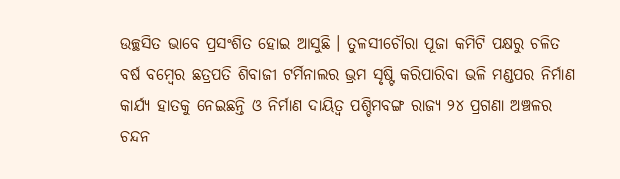ଉଚ୍ଛସିତ ଭାବେ ପ୍ରସଂଶିତ ହୋଇ ଆସୁଛି । ତୁଳସୀଚୌରା ପୂଜା କମିଟି ପକ୍ଷରୁ ଚଳିତ ବର୍ଷ ବମ୍ବେର ଛତ୍ରପତି ଶିବାଜୀ ଟର୍ମିନାଲର ଭ୍ରମ ସୃଷ୍ଟି କରିପାରିବା ଭଳି ମଣ୍ଡପର ନିର୍ମାଣ କାର୍ଯ୍ୟ ହାତକୁ ନେଇଛନ୍ତି ଓ ନିର୍ମାଣ ଦାୟିତ୍ୱ ପଶ୍ଚିମବଙ୍ଗ ରାଜ୍ୟ ୨୪ ପ୍ରଗଣା ଅଞ୍ଚଳର ଚନ୍ଦନ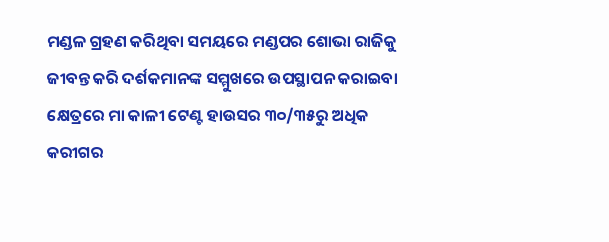ମଣ୍ଡଳ ଗ୍ରହଣ କରିଥିବା ସମୟରେ ମଣ୍ଡପର ଶୋଭା ରାଜିକୁ ଜୀବନ୍ତ କରି ଦର୍ଶକମାନଙ୍କ ସମ୍ମୁଖରେ ଉପସ୍ଥାପନ କରାଇବା କ୍ଷେତ୍ରରେ ମା କାଳୀ ଟେଣ୍ଟ ହାଉସର ୩୦/୩୫ରୁ ଅଧିକ କରୀଗର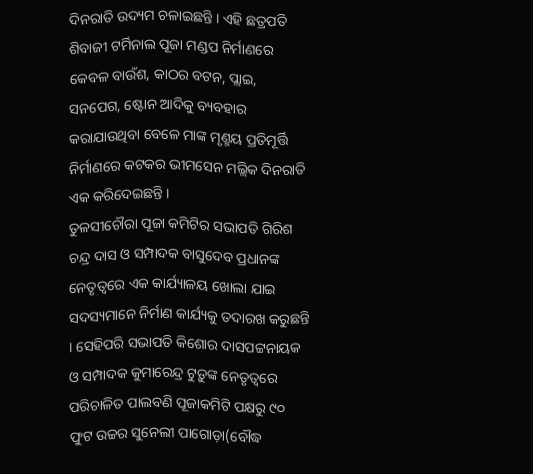ଦିନରାତି ଉଦ୍ୟମ ଚଳାଇଛନ୍ତି । ଏହି ଛତ୍ରପତି ଶିବାଜୀ ଟର୍ମିନାଲ ପୂଜା ମଣ୍ଡପ ନିର୍ମାଣରେ କେବଳ ବାଉଁଶ, କାଠର ବଟନ, ପ୍ଲାଇ, ସନପେଗ, ଷ୍ଟୋନ ଆଦିକୁ ବ୍ୟବହାର କରାଯାଉଥିବା ବେଳେ ମାଙ୍କ ମୃଣ୍ମୟ ପ୍ରତିମୂର୍ତ୍ତି ନିର୍ମାଣରେ କଟକର ଭୀମସେନ ମଲ୍ଲିକ ଦିନରାତି ଏକ କରିଦେଇଛନ୍ତି ।
ତୁଳସୀଚୌରା ପୂଜା କମିଟିର ସଭାପତି ଗିରିଶ ଚନ୍ଦ୍ର ଦାସ ଓ ସମ୍ପାଦକ ବାସୁଦେବ ପ୍ରଧାନଙ୍କ ନେତୃତ୍ୱରେ ଏକ କାର୍ଯ୍ୟାଳୟ ଖୋଲା ଯାଇ ସଦସ୍ୟମାନେ ନିର୍ମାଣ କାର୍ଯ୍ୟକୁ ତଦାରଖ କରୁଛନ୍ତି । ସେହିପରି ସଭାପତି କିଶୋର ଦାସପଟ୍ଟନାୟକ ଓ ସମ୍ପାଦକ କୁମାରେନ୍ଦ୍ର ଟୁଡ଼ୁଙ୍କ ନେତୃତ୍ୱରେ ପରିଚାଳିତ ପାଲବଣି ପୂଜାକମିଟି ପକ୍ଷରୁ ୯୦ ଫୁଟ ଉଚ୍ଚର ସୁନେଲୀ ପାଗୋଡ଼ା(ବୌଦ୍ଧ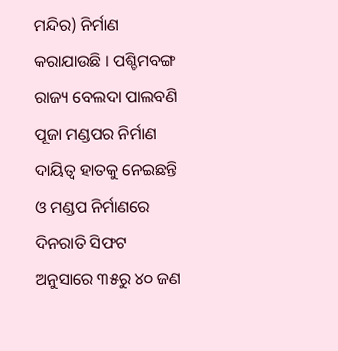ମନ୍ଦିର) ନିର୍ମାଣ କରାଯାଉଛି । ପଶ୍ଚିମବଙ୍ଗ ରାଜ୍ୟ ବେଲଦା ପାଲବଣି ପୂଜା ମଣ୍ଡପର ନିର୍ମାଣ ଦାୟିତ୍ୱ ହାତକୁ ନେଇଛନ୍ତି ଓ ମଣ୍ଡପ ନିର୍ମାଣରେ ଦିନରାତି ସିଫଟ ଅନୁସାରେ ୩୫ରୁ ୪୦ ଜଣ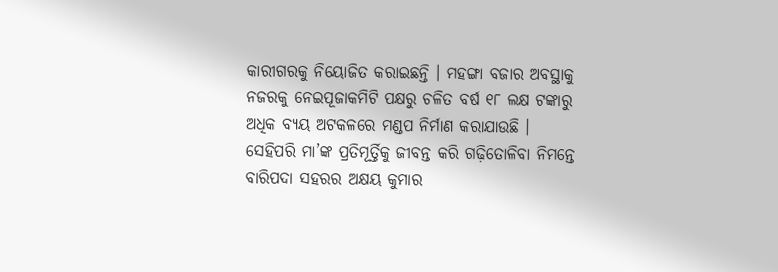କାରୀଗରକୁ ନିୟୋଜିତ କରାଇଛନ୍ତି । ମହଙ୍ଗା ବଜାର ଅବସ୍ଥାକୁ ନଜରକୁ ନେଇପୂଜାକମିଟି ପକ୍ଷରୁ ଚଳିତ ବର୍ଷ ୧୮ ଲକ୍ଷ ଟଙ୍କାରୁ ଅଧିକ ବ୍ୟୟ ଅଟକଳରେ ମଣ୍ଡପ ନିର୍ମାଣ କରାଯାଉଛି । ସେହିପରି ମା’ଙ୍କ ପ୍ରତିମୂର୍ତ୍ତିକୁ ଜୀବନ୍ତ କରି ଗଢ଼ିତୋଳିବା ନିମନ୍ତେ ବାରିପଦା ସହରର ଅକ୍ଷୟ କୁମାର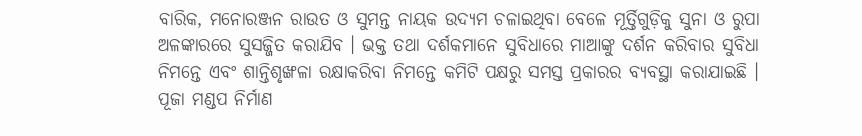ବାରିକ, ମନୋରଞ୍ଜନ ରାଉତ ଓ ସୁମନ୍ତ ନାୟକ ଉଦ୍ୟମ ଚଳାଇଥିବା ବେଳେ ମୂର୍ତ୍ତିଗୁଡ଼ିକୁ ସୁନା ଓ ରୁପା ଅଳଙ୍କାରରେ ସୁସଜ୍ଜିତ କରାଯିବ । ଭକ୍ତ ତଥା ଦର୍ଶକମାନେ ସୁବିଧାରେ ମାଆଙ୍କୁ ଦର୍ଶନ କରିବାର ସୁବିଧା ନିମନ୍ତେ ଏବଂ ଶାନ୍ତିଶୃଙ୍ଖଳା ରକ୍ଷାକରିବା ନିମନ୍ତେ କମିଟି ପକ୍ଷରୁ ସମସ୍ତ ପ୍ରକାରର ବ୍ୟବସ୍ଥା କରାଯାଇଛି । ପୂଜା ମଣ୍ଡପ ନିର୍ମାଣ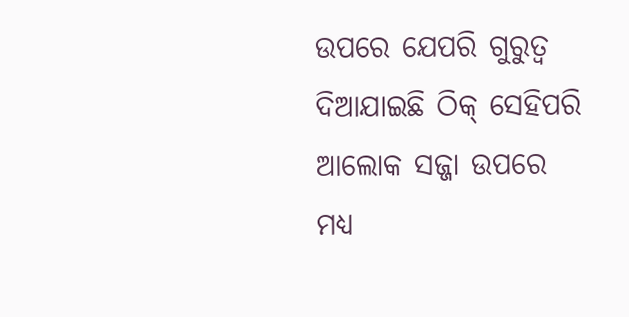ଉପରେ ଯେପରି ଗୁରୁତ୍ୱ ଦିଆଯାଇଛି ଠିକ୍ ସେହିପରି ଆଲୋକ ସଜ୍ଜା ଉପରେ ମଧ୍ୟ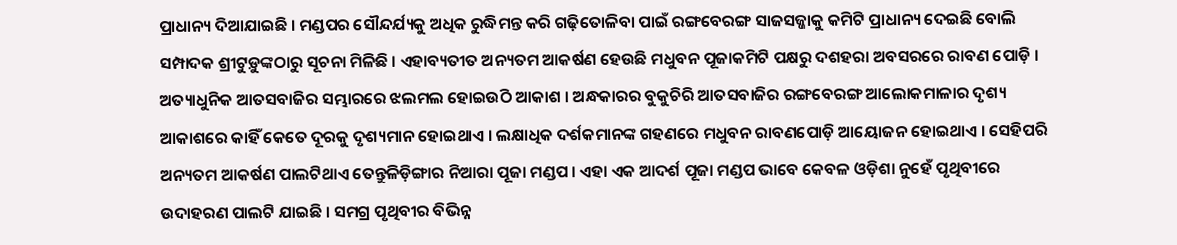ପ୍ରାଧାନ୍ୟ ଦିଆଯାଇଛି । ମଣ୍ଡପର ସୌନ୍ଦର୍ଯ୍ୟକୁ ଅଧିକ ରୁଦ୍ଧିମନ୍ତ କରି ଗଢ଼ିତୋଳିବା ପାଇଁ ରଙ୍ଗବେରଙ୍ଗ ସାଜସଜ୍ଜାକୁ କମିଟି ପ୍ରାଧାନ୍ୟ ଦେଇଛି ବୋଲି ସମ୍ପାଦକ ଶ୍ରୀଟୁଡ଼ୁଙ୍କଠାରୁ ସୂଚନା ମିଳିଛି । ଏହାବ୍ୟତୀତ ଅନ୍ୟତମ ଆକର୍ଷଣ ହେଉଛି ମଧୁବନ ପୂଜାକମିଟି ପକ୍ଷରୁ ଦଶହରା ଅବସରରେ ରାବଣ ପୋଡ଼ି । ଅତ୍ୟାଧୁନିକ ଆତସବାଜିର ସମ୍ଭାରରେ ଝଲମଲ ହୋଇଉିଠ ଆକାଶ । ଅନ୍ଧକାରର ବୁକୁଚିରି ଆତସବାଜିର ରଙ୍ଗବେରଙ୍ଗ ଆଲୋକମାଳାର ଦୃଶ୍ୟ ଆକାଶରେ କାହିଁ କେତେ ଦୂରକୁ ଦୃଶ୍ୟମାନ ହୋଇଥାଏ । ଲକ୍ଷାଧିକ ଦର୍ଶକମାନଙ୍କ ଗହଣରେ ମଧୁବନ ରାବଣପୋଡ଼ି ଆୟୋଜନ ହୋଇଥାଏ । ସେହିପରି ଅନ୍ୟତମ ଆକର୍ଷଣ ପାଲଟିଥାଏ ତେନ୍ତୁଳିଡ଼ିଙ୍ଗାର ନିଆରା ପୂଜା ମଣ୍ଡପ । ଏହା ଏକ ଆଦର୍ଶ ପୂଜା ମଣ୍ଡପ ଭାବେ କେବଳ ଓଡ଼ିଶା ନୁହେଁ ପୃଥିବୀରେ ଉଦାହରଣ ପାଲଟି ଯାଇଛି । ସମଗ୍ର ପୃଥିବୀର ବିଭିନ୍ନ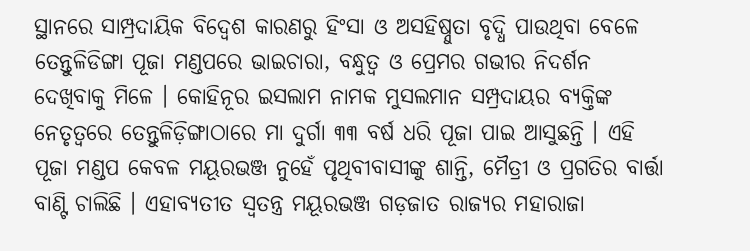ସ୍ଥାନରେ ସାମ୍ପ୍ରଦାୟିକ ବିଦ୍ୱେଶ କାରଣରୁ ହିଂସା ଓ ଅସହିଷ୍ନୁତା ବୃଦ୍ଧି ପାଉଥିବା ବେଳେ ତେନ୍ତୁଳିଡିଙ୍ଗା ପୂଜା ମଣ୍ଡପରେ ଭାଇଚାରା, ବନ୍ଧୁତ୍ୱ ଓ ପ୍ରେମର ଗଭୀର ନିଦର୍ଶନ ଦେଖିବାକୁ ମିଳେ । କୋହିନୂର ଇସଲାମ ନାମକ ମୁସଲମାନ ସମ୍ପ୍ରଦାୟର ବ୍ୟକ୍ତିଙ୍କ ନେତୃତ୍ୱରେ ତେନ୍ତୁଳିଡ଼ିଙ୍ଗାଠାରେ ମା ଦୁର୍ଗା ୩୩ ବର୍ଷ ଧରି ପୂଜା ପାଇ ଆସୁଛନ୍ତି । ଏହି ପୂଜା ମଣ୍ଡପ କେବଳ ମୟୂରଭଞ୍ଜ ନୁହେଁ ପୃଥିବୀବାସୀଙ୍କୁ ଶାନ୍ତି, ମୈତ୍ରୀ ଓ ପ୍ରଗତିର ବାର୍ତ୍ତା ବାଣ୍ଟି ଚାଲିଛି । ଏହାବ୍ୟତୀତ ସ୍ୱତନ୍ତ୍ର ମୟୂରଭଞ୍ଜ ଗଡ଼ଜାତ ରାଜ୍ୟର ମହାରାଜା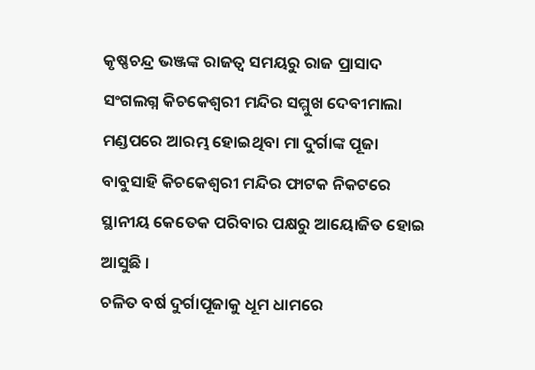କୃଷ୍ଣଚନ୍ଦ୍ର ଭଞ୍ଜଙ୍କ ରାଜତ୍ୱ ସମୟରୁ ରାଜ ପ୍ରାସାଦ ସଂଗଲଗ୍ନ କିଚକେଶ୍ୱରୀ ମନ୍ଦିର ସମ୍ମୁଖ ଦେବୀମାଲା ମଣ୍ଡପରେ ଆରମ୍ଭ ହୋଇଥିବା ମା ଦୁର୍ଗାଙ୍କ ପୂଜା ବାବୁସାହି କିଚକେଶ୍ୱରୀ ମନ୍ଦିର ଫାଟକ ନିକଟରେ ସ୍ଥାନୀୟ କେତେକ ପରିବାର ପକ୍ଷରୁ ଆୟୋଜିତ ହୋଇ ଆସୁଛି ।
ଚଳିତ ବର୍ଷ ଦୁର୍ଗାପୂଜାକୁ ଧୂମ ଧାମରେ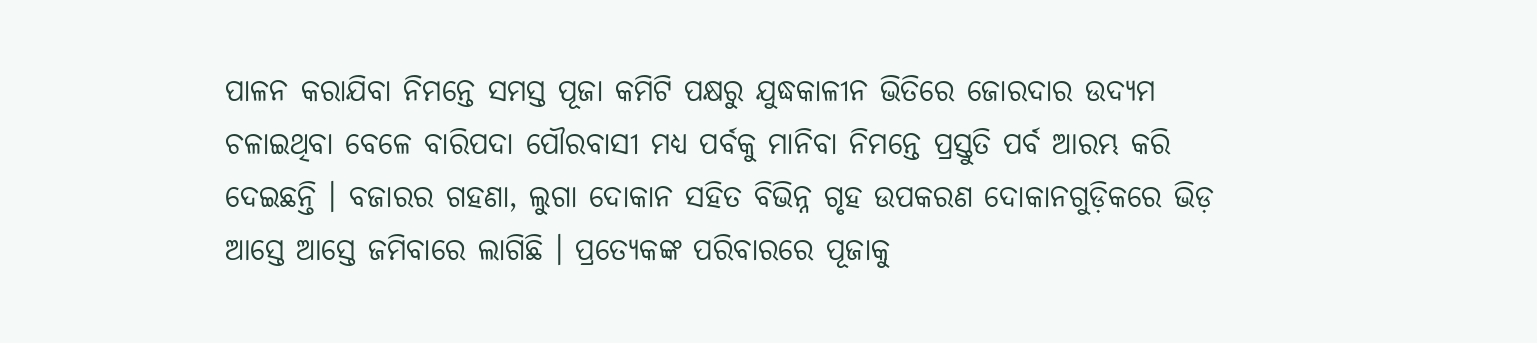ପାଳନ କରାଯିବା ନିମନ୍ତେ ସମସ୍ତ ପୂଜା କମିଟି ପକ୍ଷରୁ ଯୁଦ୍ଧକାଳୀନ ଭିତିରେ ଜୋରଦାର ଉଦ୍ୟମ ଚଳାଇଥିବା ବେଳେ ବାରିପଦା ପୌରବାସୀ ମଧ୍ୟ ପର୍ବକୁ ମାନିବା ନିମନ୍ତେ ପ୍ରସ୍ତୁତି ପର୍ବ ଆରମ୍ଭ କରି ଦେଇଛନ୍ତି । ବଜାରର ଗହଣା, ଲୁଗା ଦୋକାନ ସହିତ ବିଭିନ୍ନ ଗୃହ ଉପକରଣ ଦୋକାନଗୁଡ଼ିକରେ ଭିଡ଼ ଆସ୍ତେ ଆସ୍ତେ ଜମିବାରେ ଲାଗିଛି । ପ୍ରତ୍ୟେକଙ୍କ ପରିବାରରେ ପୂଜାକୁ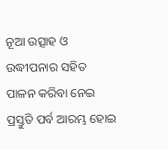ନୂଆ ଉତ୍ସାହ ଓ ଉଦ୍ଧୀପନାର ସହିତ ପାଳନ କରିବା ନେଇ ପ୍ରସ୍ତୁତି ପର୍ବ ଆରମ୍ଭ ହୋଇ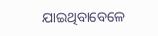ଯାଇଥିବାବେଳେ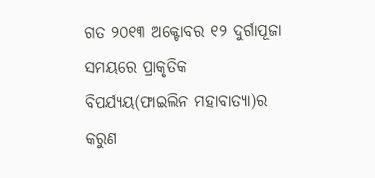ଗତ ୨୦୧୩ ଅକ୍ଟୋବର ୧୨ ଦୁର୍ଗାପୂଜା ସମୟରେ ପ୍ରାକୃତିକ ବିପର୍ଯ୍ୟୟ(ଫାଇଲିନ ମହାବାତ୍ୟା)ର କରୁଣ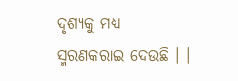ଦୃଶ୍ୟକୁ ମଧ୍ୟ ସ୍ମରଣକରାଇ ଦେଉଛି । ।